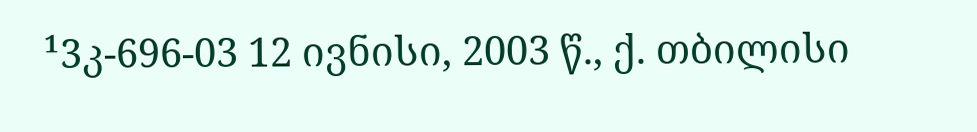¹3კ-696-03 12 ივნისი, 2003 წ., ქ. თბილისი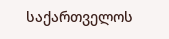საქართველოს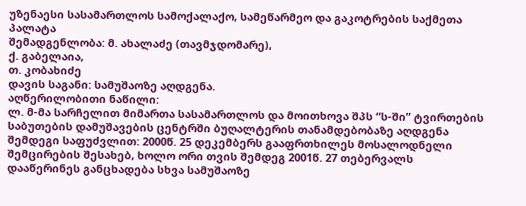უზენაესი სასამართლოს სამოქალაქო, სამეწარმეო და გაკოტრების საქმეთა პალატა
შემადგენლობა: მ. ახალაძე (თავმჯდომარე),
ქ. გაბელაია,
თ. კობახიძე
დავის საგანი: სამუშაოზე აღდგენა.
აღწერილობითი ნაწილი:
ლ. მ-მა სარჩელით მიმართა სასამართლოს და მოითხოვა შპს “ს-ში” ტვირთების საბუთების დამუშავების ცენტრში ბუღალტერის თანამდებობაზე აღდგენა შემდეგი საფუძვლით: 2000წ. 25 დეკემბერს გააფრთხილეს მოსალოდნელი შემცირების შესახებ, ხოლო ორი თვის შემდეგ 2001წ. 27 თებერვალს დააწერინეს განცხადება სხვა სამუშაოზე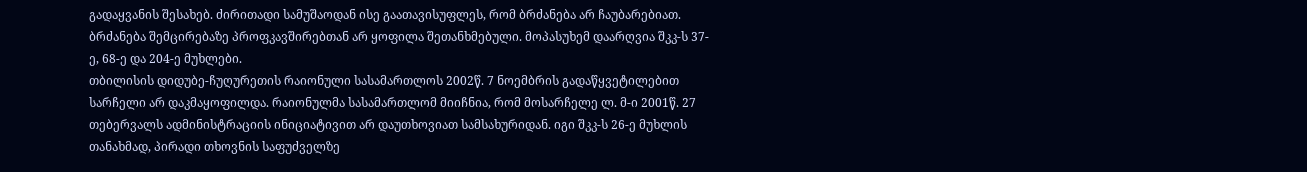გადაყვანის შესახებ. ძირითადი სამუშაოდან ისე გაათავისუფლეს, რომ ბრძანება არ ჩაუბარებიათ. ბრძანება შემცირებაზე პროფკავშირებთან არ ყოფილა შეთანხმებული. მოპასუხემ დაარღვია შკკ-ს 37-ე, 68-ე და 204-ე მუხლები.
თბილისის დიდუბე-ჩუღურეთის რაიონული სასამართლოს 2002წ. 7 ნოემბრის გადაწყვეტილებით სარჩელი არ დაკმაყოფილდა. რაიონულმა სასამართლომ მიიჩნია, რომ მოსარჩელე ლ. მ-ი 2001წ. 27 თებერვალს ადმინისტრაციის ინიციატივით არ დაუთხოვიათ სამსახურიდან. იგი შკკ-ს 26-ე მუხლის თანახმად, პირადი თხოვნის საფუძველზე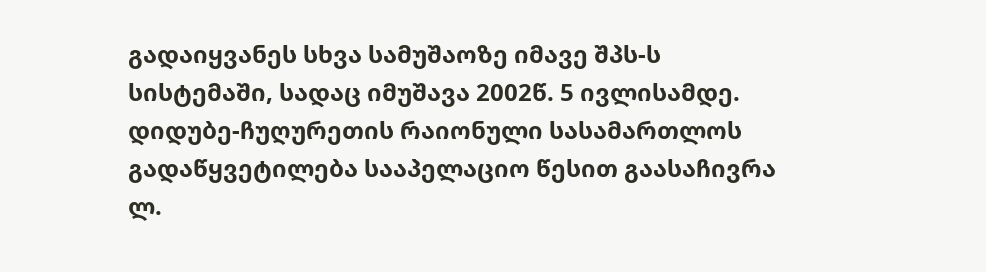გადაიყვანეს სხვა სამუშაოზე იმავე შპს-ს სისტემაში, სადაც იმუშავა 2002წ. 5 ივლისამდე.
დიდუბე-ჩუღურეთის რაიონული სასამართლოს გადაწყვეტილება სააპელაციო წესით გაასაჩივრა ლ.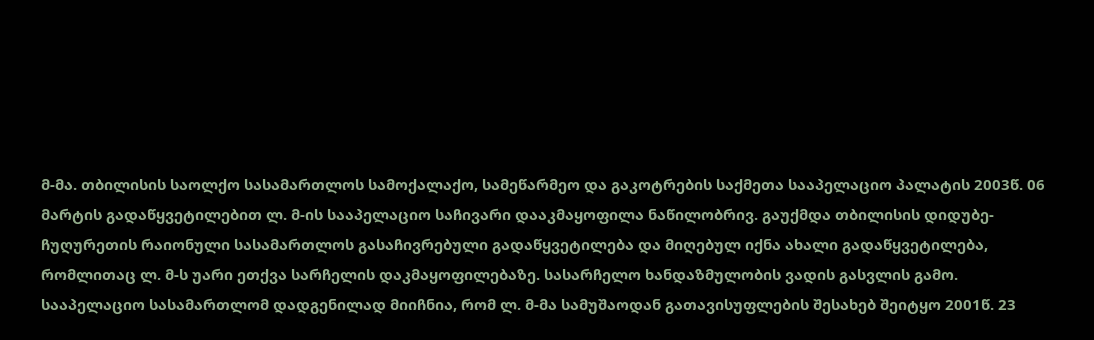მ-მა. თბილისის საოლქო სასამართლოს სამოქალაქო, სამეწარმეო და გაკოტრების საქმეთა სააპელაციო პალატის 2003წ. 06 მარტის გადაწყვეტილებით ლ. მ-ის სააპელაციო საჩივარი დააკმაყოფილა ნაწილობრივ. გაუქმდა თბილისის დიდუბე-ჩუღურეთის რაიონული სასამართლოს გასაჩივრებული გადაწყვეტილება და მიღებულ იქნა ახალი გადაწყვეტილება, რომლითაც ლ. მ-ს უარი ეთქვა სარჩელის დაკმაყოფილებაზე. სასარჩელო ხანდაზმულობის ვადის გასვლის გამო. სააპელაციო სასამართლომ დადგენილად მიიჩნია, რომ ლ. მ-მა სამუშაოდან გათავისუფლების შესახებ შეიტყო 2001წ. 23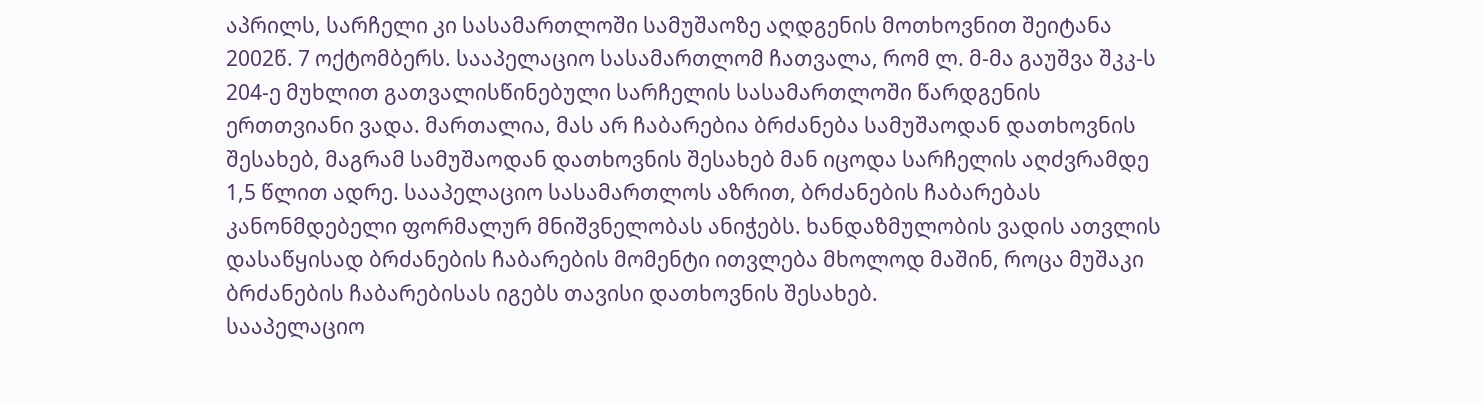აპრილს, სარჩელი კი სასამართლოში სამუშაოზე აღდგენის მოთხოვნით შეიტანა 2002წ. 7 ოქტომბერს. სააპელაციო სასამართლომ ჩათვალა, რომ ლ. მ-მა გაუშვა შკკ-ს 204-ე მუხლით გათვალისწინებული სარჩელის სასამართლოში წარდგენის ერთთვიანი ვადა. მართალია, მას არ ჩაბარებია ბრძანება სამუშაოდან დათხოვნის შესახებ, მაგრამ სამუშაოდან დათხოვნის შესახებ მან იცოდა სარჩელის აღძვრამდე 1,5 წლით ადრე. სააპელაციო სასამართლოს აზრით, ბრძანების ჩაბარებას კანონმდებელი ფორმალურ მნიშვნელობას ანიჭებს. ხანდაზმულობის ვადის ათვლის დასაწყისად ბრძანების ჩაბარების მომენტი ითვლება მხოლოდ მაშინ, როცა მუშაკი ბრძანების ჩაბარებისას იგებს თავისი დათხოვნის შესახებ.
სააპელაციო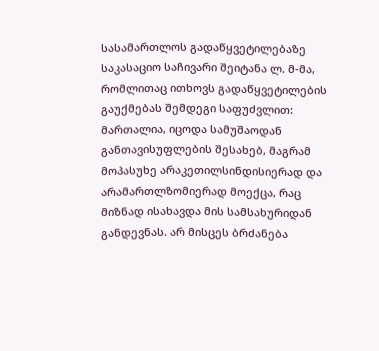სასამართლოს გადაწყვეტილებაზე საკასაციო საჩივარი შეიტანა ლ. მ-მა, რომლითაც ითხოვს გადაწყვეტილების გაუქმებას შემდეგი საფუძვლით: მართალია, იცოდა სამუშაოდან განთავისუფლების შესახებ, მაგრამ მოპასუხე არაკეთილსინდისიერად და არამართლზომიერად მოექცა, რაც მიზნად ისახავდა მის სამსახურიდან განდევნას. არ მისცეს ბრძანება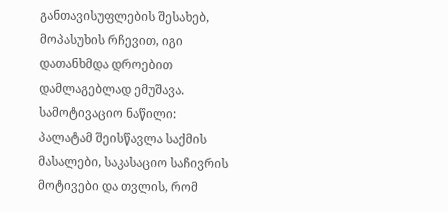განთავისუფლების შესახებ, მოპასუხის რჩევით, იგი დათანხმდა დროებით დამლაგებლად ემუშავა.
სამოტივაციო ნაწილი:
პალატამ შეისწავლა საქმის მასალები, საკასაციო საჩივრის მოტივები და თვლის, რომ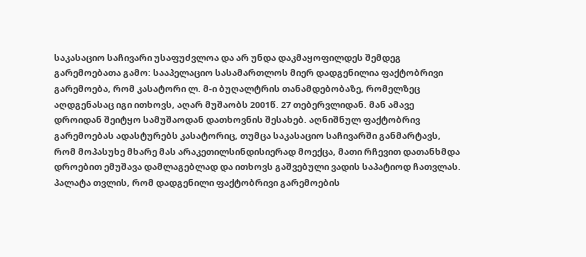საკასაციო საჩივარი უსაფუძვლოა და არ უნდა დაკმაყოფილდეს შემდეგ გარემოებათა გამო: სააპელაციო სასამართლოს მიერ დადგენილია ფაქტობრივი გარემოება, რომ კასატორი ლ. მ-ი ბუღალტრის თანამდებობაზე, რომელზეც აღდგენასაც იგი ითხოვს, აღარ მუშაობს 2001წ. 27 თებერვლიდან. მან ამავე დროიდან შეიტყო სამუშაოდან დათხოვნის შესახებ. აღნიშნულ ფაქტობრივ გარემოებას ადასტურებს კასატორიც, თუმცა საკასაციო საჩივარში განმარტავს, რომ მოპასუხე მხარე მას არაკეთილსინდისიერად მოექცა, მათი რჩევით დათანხმდა დროებით ემუშავა დამლაგებლად და ითხოვს გაშვებული ვადის საპატიოდ ჩათვლას.
პალატა თვლის, რომ დადგენილი ფაქტობრივი გარემოების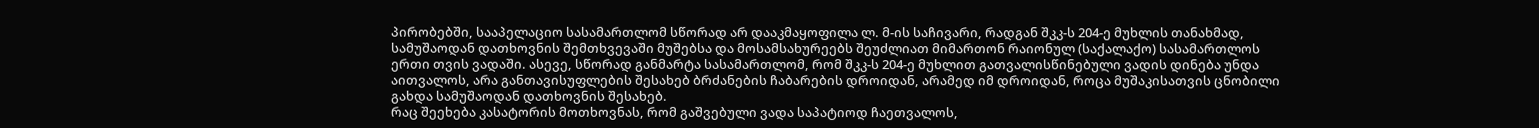პირობებში, სააპელაციო სასამართლომ სწორად არ დააკმაყოფილა ლ. მ-ის საჩივარი, რადგან შკკ-ს 204-ე მუხლის თანახმად, სამუშაოდან დათხოვნის შემთხვევაში მუშებსა და მოსამსახურეებს შეუძლიათ მიმართონ რაიონულ (საქალაქო) სასამართლოს ერთი თვის ვადაში. ასევე, სწორად განმარტა სასამართლომ, რომ შკკ-ს 204-ე მუხლით გათვალისწინებული ვადის დინება უნდა აითვალოს, არა განთავისუფლების შესახებ ბრძანების ჩაბარების დროიდან, არამედ იმ დროიდან, როცა მუშაკისათვის ცნობილი გახდა სამუშაოდან დათხოვნის შესახებ.
რაც შეეხება კასატორის მოთხოვნას, რომ გაშვებული ვადა საპატიოდ ჩაეთვალოს,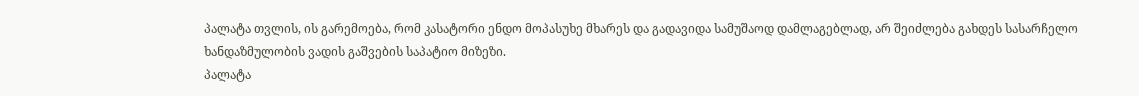პალატა თვლის, ის გარემოება, რომ კასატორი ენდო მოპასუხე მხარეს და გადავიდა სამუშაოდ დამლაგებლად, არ შეიძლება გახდეს სასარჩელო ხანდაზმულობის ვადის გაშვების საპატიო მიზეზი.
პალატა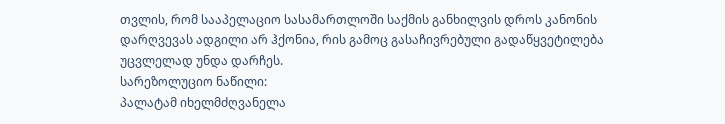თვლის, რომ სააპელაციო სასამართლოში საქმის განხილვის დროს კანონის დარღვევას ადგილი არ ჰქონია, რის გამოც გასაჩივრებული გადაწყვეტილება უცვლელად უნდა დარჩეს.
სარეზოლუციო ნაწილი:
პალატამ იხელმძღვანელა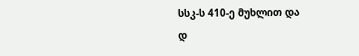სსკ-ს 410-ე მუხლით და
დ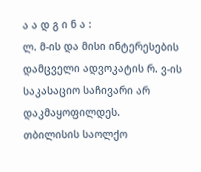ა ა დ გ ი ნ ა :
ლ. მ-ის და მისი ინტერესების დამცველი ადვოკატის რ. ვ-ის საკასაციო საჩივარი არ დაკმაყოფილდეს.
თბილისის საოლქო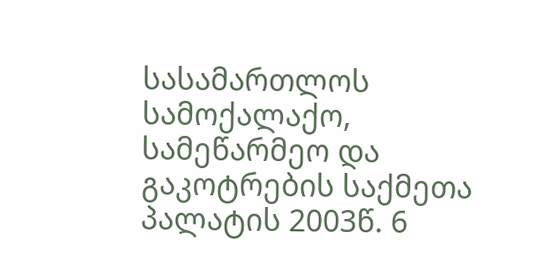სასამართლოს სამოქალაქო, სამეწარმეო და გაკოტრების საქმეთა პალატის 2003წ. 6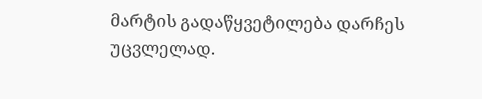მარტის გადაწყვეტილება დარჩეს უცვლელად.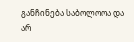განჩინება საბოლოოა და არ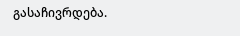გასაჩივრდება.